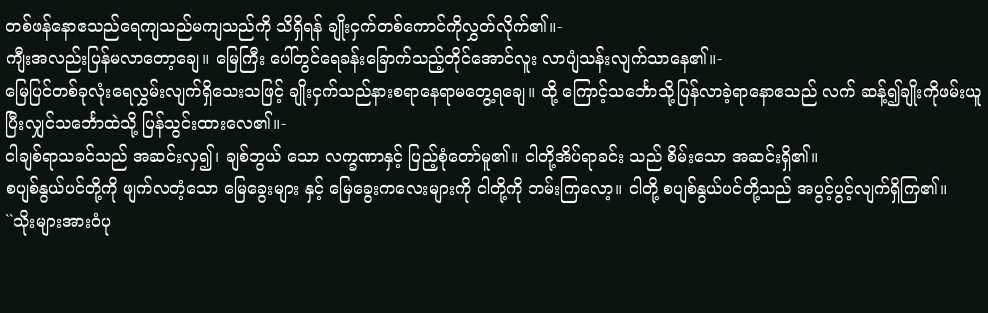တစ်ဖန်နောဧသည်ရေကျသည်မကျသည်ကို သိရှိရန် ချိုးငှက်တစ်ကောင်ကိုလွှတ်လိုက်၏။-
ကျီးအလည်းပြန်မလာတော့ချေ။ မြေကြီး ပေါ်တွင်ရေခန်းခြောက်သည့်တိုင်အောင်လူး လာပျံသန်းလျက်သာနေ၏။-
မြေပြင်တစ်ခုလုံးရေလွှမ်းလျက်ရှိသေးသဖြင့် ချိုးငှက်သည်နားစရာနေရာမတွေ့ရချေ။ ထို့ ကြောင့်သင်္ဘောသို့ပြန်လာခဲ့ရာနောဧသည် လက် ဆန့်၍ချိုးကိုဖမ်းယူပြီးလျှင်သင်္ဘောထဲသို့ ပြန်သွင်းထားလေ၏။-
ငါချစ်ရာသခင်သည် အဆင်းလှ၍၊ ချစ်ဘွယ် သော လက္ခဏာနှင့် ပြည့်စုံတော်မူ၏။ ငါတို့အိပ်ရာခင်း သည် စိမ်းသော အဆင်းရှိ၏။
စပျစ်နွယ်ပင်တို့ကို ဖျက်လတံ့သော မြေခွေးများ နှင့် မြေခွေးကလေးများကို ငါတို့ကို ဘမ်းကြလော့။ ငါတို့ စပျစ်နွယ်ပင်တို့သည် အပွင့်ပွင့်လျက်ရှိကြ၏။
``သိုးများအားဝံပု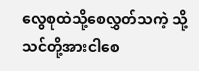လွေစုထဲသို့စေလွှတ်သကဲ့ သို့သင်တို့အားငါစေ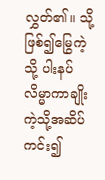လွှတ်၏။ သို့ဖြစ်၍မြွေကဲ့သို့ ပါးနပ်လိမ္မာကာချိုးကဲ့သို့အဆိပ်ကင်း၍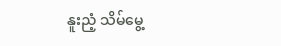နူးညံ့ သိမ်မွေ့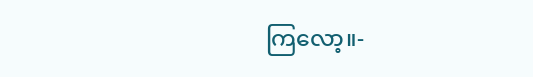ကြလော့။-